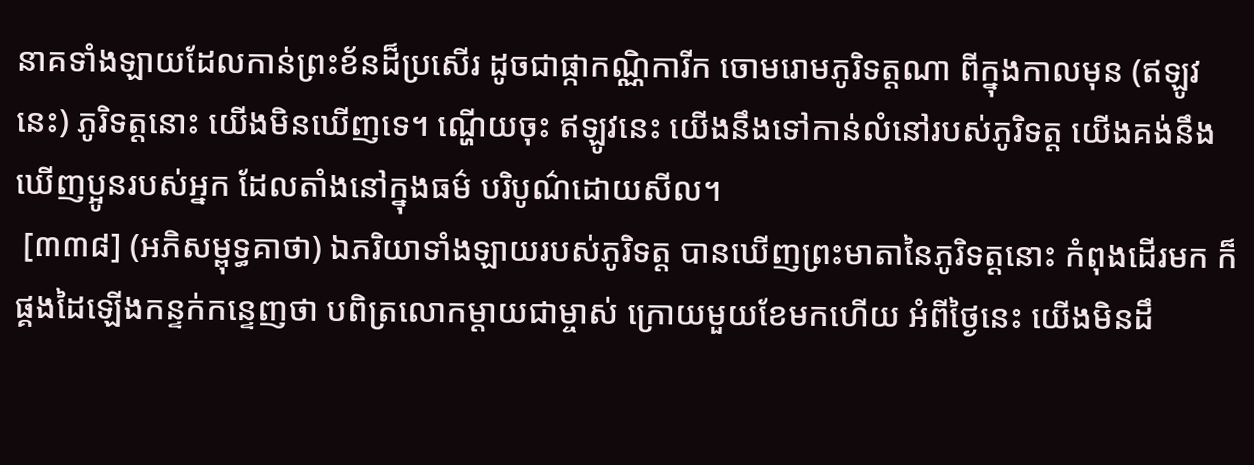នាគទាំងឡាយដែលកាន់ព្រះខ័នដ៏ប្រសើរ ដូចជាផ្កាកណ្ណិការីក ចោមរោមភូរិទត្តណា ពីក្នុងកាលមុន (ឥឡូវនេះ) ភូរិទត្តនោះ យើងមិនឃើញទេ។ ណ្ហើយចុះ ឥឡូវនេះ យើងនឹងទៅកាន់លំនៅរបស់ភូរិទត្ត យើងគង់នឹងឃើញប្អូនរបស់អ្នក ដែលតាំងនៅក្នុងធម៌ បរិបូណ៌ដោយសីល។
 [៣៣៨] (អភិសម្ពុទ្ធគាថា) ឯភរិយាទាំងឡាយរបស់ភូរិទត្ត បានឃើញព្រះមាតានៃភូរិទត្តនោះ កំពុងដើរមក ក៏ផ្គងដៃឡើងកន្ទក់កន្ទេញថា បពិត្រលោកម្តាយជាម្ចាស់ ក្រោយមួយខែមកហើយ អំពីថ្ងៃនេះ យើងមិនដឹ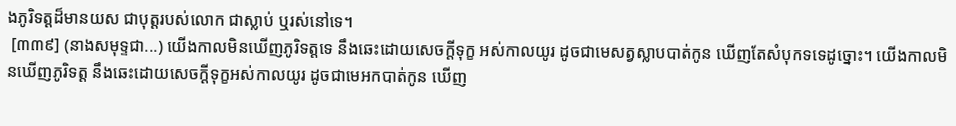ងភូរិទត្តដ៏មានយស ជាបុត្តរបស់លោក ជាស្លាប់ ឬរស់នៅទេ។
 [៣៣៩] (នាងសមុទ្ទជា...) យើងកាលមិនឃើញភូរិទត្តទេ នឹងឆេះដោយសេចក្តីទុក្ខ អស់កាលយូរ ដូចជាមេសត្វស្លាបបាត់កូន ឃើញតែសំបុកទទេដូច្នោះ។ យើងកាលមិនឃើញភូរិទត្ត នឹងឆេះដោយសេចក្តីទុក្ខអស់កាលយូរ ដូចជាមេអកបាត់កូន ឃើញ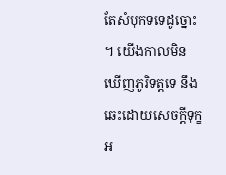តែសំបុកទទេដូច្នោះ។ យើងកាលមិនឃើញភូរិទត្តទេ នឹងឆេះដោយសេចក្តីទុក្ខ អ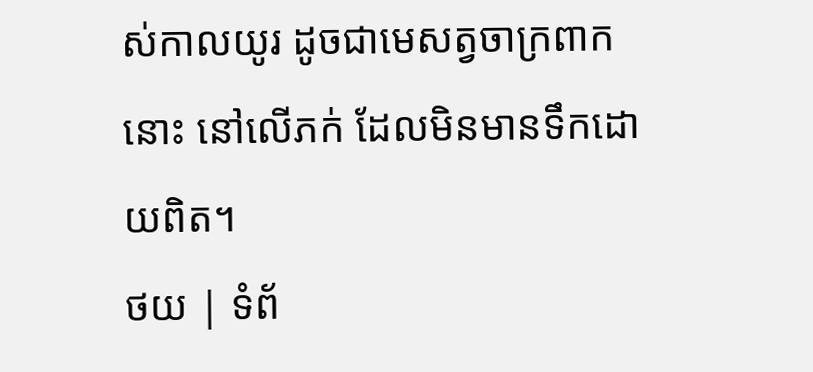ស់កាលយូរ ដូចជាមេសត្វចាក្រពាកនោះ នៅលើភក់ ដែលមិនមានទឹកដោយពិត។
ថយ | ទំព័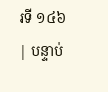រទី ១៤៦ | បន្ទាប់